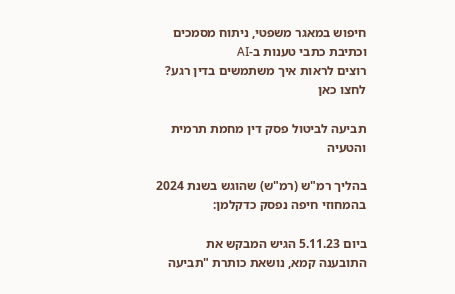חיפוש במאגר משפטי, ניתוח מסמכים וכתיבת כתבי טענות ב-AI
רוצים לראות איך משתמשים בדין רגע? לחצו כאן

תביעה לביטול פסק דין מחמת תרמית והטעיה

בהליך רמ"ש (רמ"ש) שהוגש בשנת 2024 בהמחוזי חיפה נפסק כדקלמן:

ביום 5.11.23 הגיש המבקש את התובענה קמא, נושאת כותרת "תביעה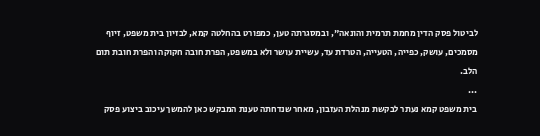לביטול פסק הדין מחמת תרמית והונאה", ובמסגרתה טען, כמפורט בהחלטה קמא, לבזיון בית משפט, זיוף מסמכים, עושק, כפייה, הטעייה, הטרדת עד, עשיית עושר ולא במשפט, הפרת חובה חקוקה והפרת חובת תום הלב.
...
בית משפט קמא נעתר לבקשת מנהלת העזבון, מאחר שנדחתה טענת המבקש כאן להמשך עיכוב ביצוע פסק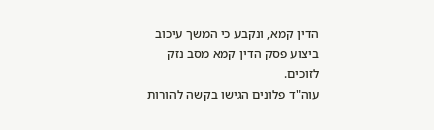הדין קמא, ונקבע כי המשך עיכוב ביצוע פסק הדין קמא מסב נזק לזוכים.
עוה"ד פלונים הגישו בקשה להורות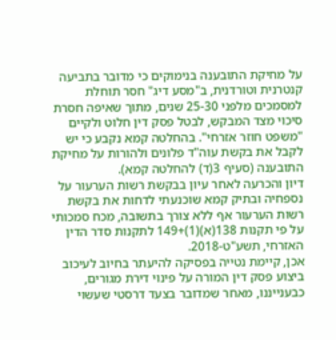על מחיקת התובענה בנימוקים כי מדובר בתביעה קנטרנית וטורדנית, ב"מסע דיג" חסר תוחלת למסמכים מלפני 25-30 שנים, מתוך שאיפה חסרת סיכוי מצד המבקש, לבטל פסק דין חלוט ולקיים "משפט חוזר אזרחי". בהחלטה קמא נקבע כי יש לקבל את בקשת עוה"ד פלונים ולהורות על מחיקת התובענה (סעיף 3(ד) להחלטה קמא).
דיון והכרעה לאחר עיון בבקשת רשות הערעור על נספחיה ובתיק קמא שוכנעתי לדחות את בקשת רשות הערעור אף ללא צורך בתשובה, מכח סמכותי על פי תקנות 138(א)(1)+149 לתקנות סדר הדין האזרחי, תשע"ט-2018.
אכן, קיימת נטייה בפסיקה להיעתר בחיוב לעיכוב ביצוע פסק דין המורה על פינוי דירת מגורים, כבענייננו, מאחר שמדובר בצעד דרסטי שעשוי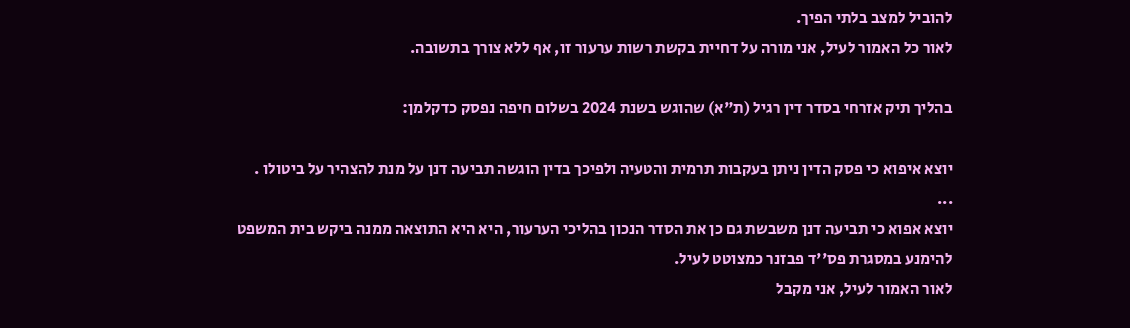להוביל למצב בלתי הפיך.
לאור כל האמור לעיל, אני מורה על דחיית בקשת רשות ערעור זו, אף ללא צורך בתשובה.

בהליך תיק אזרחי בסדר דין רגיל (ת"א) שהוגש בשנת 2024 בשלום חיפה נפסק כדקלמן:

יוצא איפוא כי פסק הדין ניתן בעקבות תרמית והטעיה ולפיכך בדין הוגשה תביעה דנן על מנת להצהיר על ביטולו .
...
יוצא אפוא כי תביעה דנן משבשת גם כן את הסדר הנכון בהליכי הערעור, היא היא התוצאה ממנה ביקש בית המשפט להימנע במסגרת פס''ד פבזנר כמצוטט לעיל.
לאור האמור לעיל, אני מקבל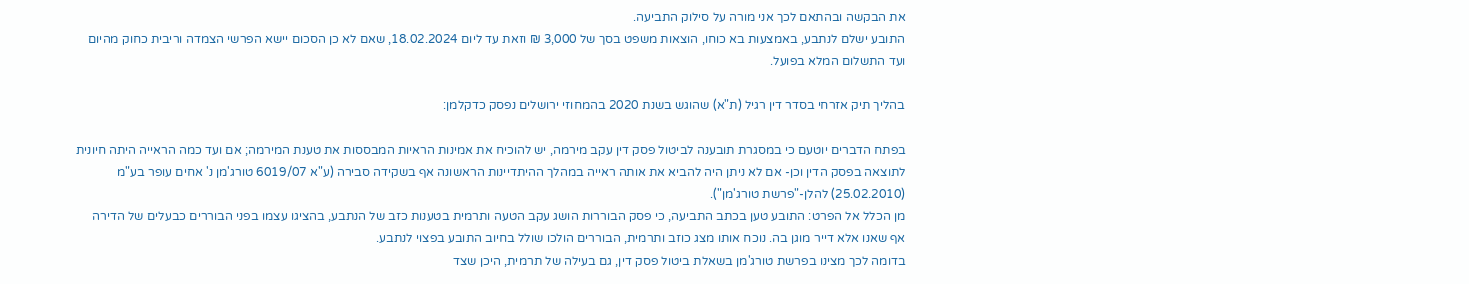את הבקשה ובהתאם לכך אני מורה על סילוק התביעה.
התובע ישלם לנתבע, באמצעות בא כוחו, הוצאות משפט בסך של 3,000 ₪ וזאת עד ליום 18.02.2024, שאם לא כן הסכום יישא הפרשי הצמדה וריבית כחוק מהיום ועד התשלום המלא בפועל.

בהליך תיק אזרחי בסדר דין רגיל (ת"א) שהוגש בשנת 2020 בהמחוזי ירושלים נפסק כדקלמן:

בפתח הדברים יוטעם כי במסגרת תובענה לביטול פסק דין עקב מירמה, יש להוכיח את אמינות הראיות המבססות את טענת המירמה; אם ועד כמה הראייה היתה חיונית לתוצאה בפסק הדין וכן- אם לא ניתן היה להביא את אותה ראייה במהלך ההיתדיינות הראשונה אף בשקידה סבירה (ע"א 6019/07 טורג'מן נ' אחים עופר בע"מ (25.02.2010) להלן-"פרשת טורג'מן").
מן הכלל אל הפרט: התובע טען בכתב התביעה, כי פסק הבוררות הושג עקב הטעה ותרמית בטענות כזב של הנתבע, בהציגו עצמו בפני הבוררים כבעלים של הדירה אף שאנו אלא דייר מוגן בה. נוכח אותו מצג כוזב ותרמית, הבוררים הולכו שולל בחיוב התובע בפצוי לנתבע.
בדומה לכך מצינו בפרשת טורג'מן בשאלת ביטול פסק דין, גם בעילה של תרמית, היכן שצד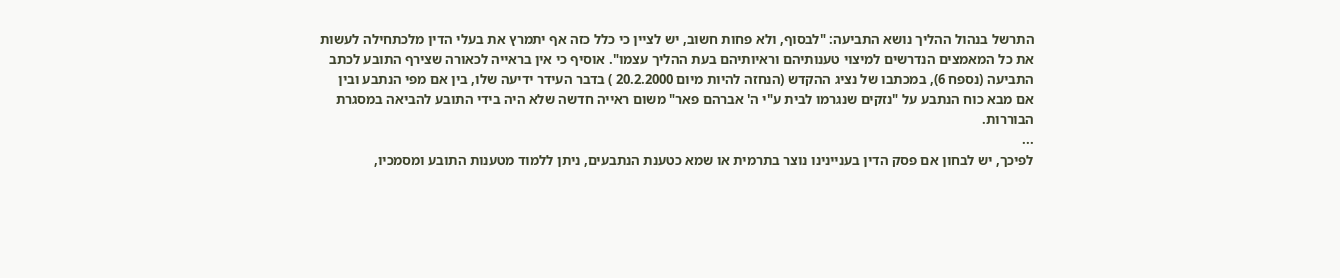התרשל בנהול ההליך נושא התביעה: "לבסוף, ולא פחות חשוב, יש לציין כי כלל כזה אף יתמרץ את בעלי הדין מלכתחילה לעשות את כל המאמצים הנדרשים למיצוי טענותיהם וראיותיהם בעת ההליך עצמו". אוסיף כי אין בראייה לכאורה שצירף התובע לכתב התביעה (נספח 6), במכתבו של נציג ההקדש (הנחזה להיות מיום 20.2.2000 ) בדבר העידר ידיעה שלו, בין אם מפי הנתבע ובין אם מבא כוח הנתבע על "נזקים שנגרמו לבית ע"י ה' אברהם פאר" משום ראייה חדשה שלא היה בידי התובע להביאה במסגרת הבוררות.
...
לפיכך, יש לבחון אם פסק הדין בעניינינו נוצר בתרמית או שמא כטענת הנתבעים, ניתן ללמוד מטענות התובע ומסמכיו,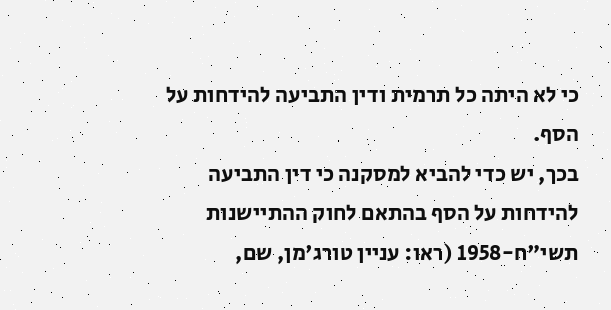כי לא היתה כל תרמית ודין התביעה להידחות על הסף.
בכך, יש כדי להביא למסקנה כי דין התביעה להידחות על הסף בהתאם לחוק ההתיישנות תשי"ח-1958 (ראו: עניין טורג'מן, שם,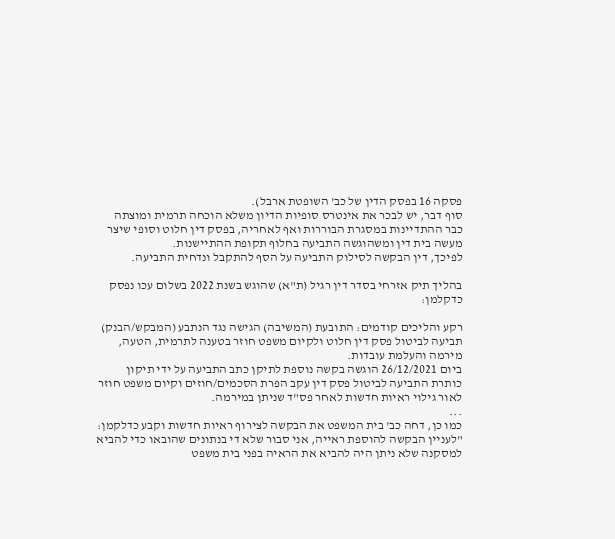פסקה 16 בפסק הדין של כב' השופטת ארבל).
סוף דבר, יש לבכר את אינטרס סופיות הדיון משלא הוכחה תרמית ומוצתה כבר ההתדיינות במסגרת הבוררות ואף לאחריה, בפסק דין חלוט וסופי שיצר מעשה בית דין ומשהוגשה התביעה בחלוף תקופת ההתיישנות.
לפיכך, דין הבקשה לסילוק התביעה על הסף להתקבל ונדחית התביעה.

בהליך תיק אזרחי בסדר דין רגיל (ת"א) שהוגש בשנת 2022 בשלום עכו נפסק כדקלמן:

רקע והליכים קודמים: התובעת (המשיבה) הגישה נגד הנתבע (המבקש/הבנק) תביעה לביטול פסק דין חלוט ולקיום משפט חוזר בטענה לתרמית, הטעה, מירמה והעלמת עובדות.
ביום 26/12/2021 הוגשה בקשה נוספת לתיקן כתב התביעה על ידי תיקון כותרת התביעה לביטול פסק דין עקב הפרת הסכמים/חוזים וקיום משפט חוזר לאור גילוי ראיות חדשות לאחר פס"ד שניתן במירמה.
...
כמו כן, דחה כב' בית המשפט את הבקשה לצירוף ראיות חדשות וקבע כדלקמן: "לעניין הבקשה להוספת ראייה, אני סבור שלא די בנתונים שהובאו כדי להביא למסקנה שלא ניתן היה להביא את הראיה בפני בית משפט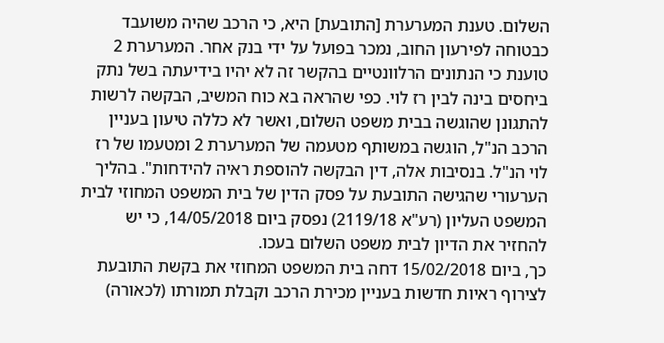השלום. טענת המערערת [התובעת] היא, כי הרכב שהיה משועבד כבטוחה לפירעון החוב, נמכר בפועל על ידי בנק אחר. המערערת 2 טוענת כי הנתונים הרלוונטיים בהקשר זה לא יהיו בידיעתה בשל נתק ביחסים בינה לבין רז לוי. כפי שהראה בא כוח המשיב, הבקשה לרשות להתגונן שהוגשה בבית משפט השלום, ואשר לא כללה טיעון בעניין הרכב הנ"ל, הוגשה במשותף מטעמה של המערערת 2 ומטעמו של רז לוי הנ"ל. בנסיבות אלה, דין הבקשה להוספת ראיה להידחות". בהליך הערעורי שהגישה התובעת על פסק הדין של בית המשפט המחוזי לבית המשפט העליון (רע"א 2119/18) נפסק ביום 14/05/2018, כי יש להחזיר את הדיון לבית משפט השלום בעכו.
כך, ביום 15/02/2018 דחה בית המשפט המחוזי את בקשת התובעת לצירוף ראיות חדשות בעניין מכירת הרכב וקבלת תמורתו (לכאורה)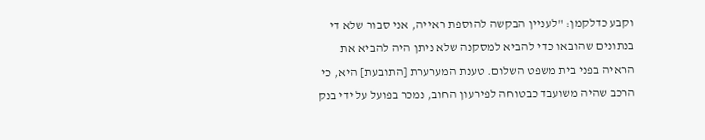וקבע כדלקמן: "לעניין הבקשה להוספת ראייה, אני סבור שלא די בנתונים שהובאו כדי להביא למסקנה שלא ניתן היה להביא את הראיה בפני בית משפט השלום. טענת המערערת [התובעת] היא, כי הרכב שהיה משועבד כבטוחה לפירעון החוב, נמכר בפועל על ידי בנק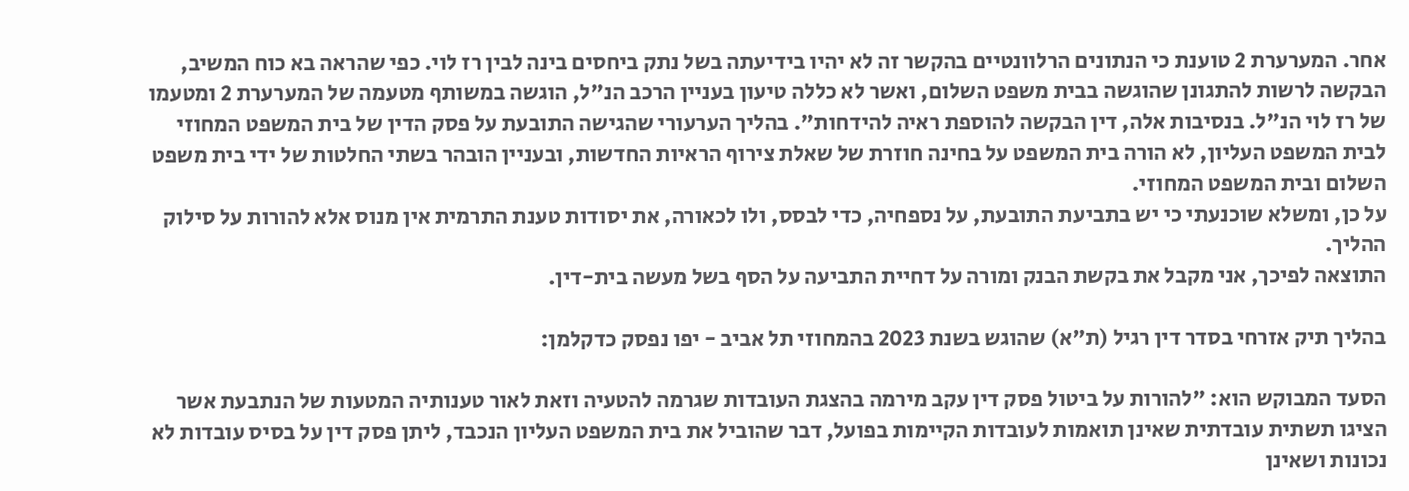אחר. המערערת 2 טוענת כי הנתונים הרלוונטיים בהקשר זה לא יהיו בידיעתה בשל נתק ביחסים בינה לבין רז לוי. כפי שהראה בא כוח המשיב, הבקשה לרשות להתגונן שהוגשה בבית משפט השלום, ואשר לא כללה טיעון בעניין הרכב הנ"ל, הוגשה במשותף מטעמה של המערערת 2 ומטעמו של רז לוי הנ"ל. בנסיבות אלה, דין הבקשה להוספת ראיה להידחות". בהליך הערעורי שהגישה התובעת על פסק הדין של בית המשפט המחוזי לבית המשפט העליון, לא הורה בית המשפט על בחינה חוזרת של שאלת צירוף הראיות החדשות, ובעניין הובהר בשתי החלטות של ידי בית משפט השלום ובית המשפט המחוזי.
על כן, ומשלא שוכנעתי כי יש בתביעת התובעת, על נספחיה, כדי לבסס, ולו לכאורה, את יסודות טענת התרמית אין מנוס אלא להורות על סילוק ההליך.
התוצאה לפיכך, אני מקבל את בקשת הבנק ומורה על דחיית התביעה על הסף בשל מעשה בית-דין.

בהליך תיק אזרחי בסדר דין רגיל (ת"א) שהוגש בשנת 2023 בהמחוזי תל אביב - יפו נפסק כדקלמן:

הסעד המבוקש הוא: "להורות על ביטול פסק דין עקב מירמה בהצגת העובדות שגרמה להטעיה וזאת לאור טענותיה המטעות של הנתבעת אשר הציגו תשתית עובדתית שאינן תואמות לעובדות הקיימות בפועל, דבר שהוביל את בית המשפט העליון הנכבד, ליתן פסק דין על בסיס עובדות לא נכונות ושאינן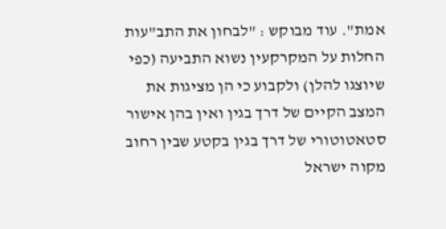אמת". עוד מבוקש : "לבחון את התב"עות החלות על המקרקעין נשוא התביעה (כפי שיוצגו להלן) ולקבוע כי הן מציגות את המצב הקיים של דרך בגין ואין בהן אישור סטאטוטורי של דרך בגין בקטע שבין רחוב מקוה ישראל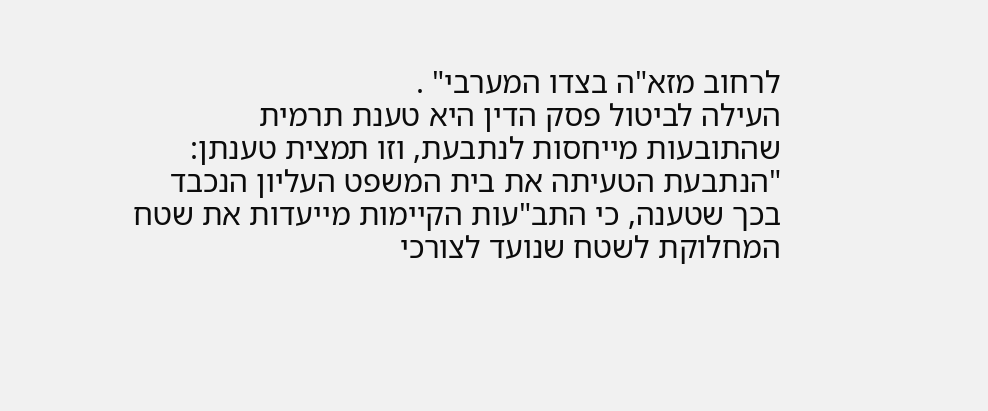לרחוב מזא"ה בצדו המערבי" .
העילה לביטול פסק הדין היא טענת תרמית שהתובעות מייחסות לנתבעת, וזו תמצית טענתן: "הנתבעת הטעיתה את בית המשפט העליון הנכבד בכך שטענה, כי התב"עות הקיימות מייעדות את שטח המחלוקת לשטח שנועד לצורכי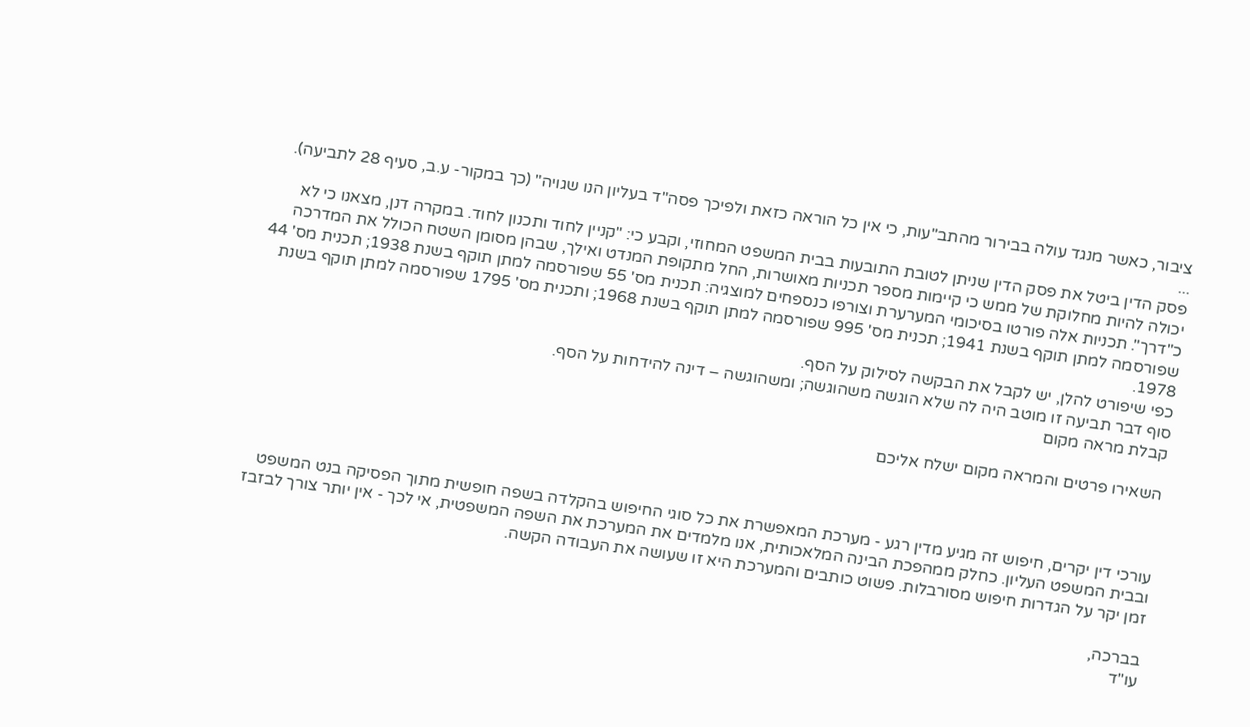ציבור, כאשר מנגד עולה בבירור מהתב"עות, כי אין כל הוראה כזאת ולפיכך פסה"ד בעליון הנו שגויה" (כך במקור- ע.ב, סעיף 28 לתביעה).
...
פסק הדין ביטל את פסק הדין שניתן לטובת התובעות בבית המשפט המחוזי, וקבע כי: "קניין לחוד ותכנון לחוד. במקרה דנן, מצאנו כי לא יכולה להיות מחלוקת של ממש כי קיימות מספר תכניות מאושרות, החל מתקופת המנדט ואילך, שבהן מסומן השטח הכולל את המדרכה כ"דרך". תכניות אלה פורטו בסיכומי המערערת וצורפו כנספחים למוצגיה: תכנית מס' 55 שפורסמה למתן תוקף בשנת 1938; תכנית מס' 44 שפורסמה למתן תוקף בשנת 1941; תכנית מס' 995 שפורסמה למתן תוקף בשנת 1968; ותכנית מס' 1795 שפורסמה למתן תוקף בשנת 1978.
כפי שיפורט להלן, יש לקבל את הבקשה לסילוק על הסף.
סוף דבר תביעה זו מוטב היה לה שלא הוגשה משהוגשה; ומשהוגשה – דינה להידחות על הסף.
קבלת מראה מקום

השאירו פרטים והמראה מקום ישלח אליכם



עורכי דין יקרים, חיפוש זה מגיע מדין רגע - מערכת המאפשרת את כל סוגי החיפוש בהקלדה בשפה חופשית מתוך הפסיקה בנט המשפט ובבית המשפט העליון. כחלק ממהפכת הבינה המלאכותית, אנו מלמדים את המערכת את השפה המשפטית, אי לכך - אין יותר צורך לבזבז זמן יקר על הגדרות חיפוש מסורבלות. פשוט כותבים והמערכת היא זו שעושה את העבודה הקשה.

בברכה,
עו"ד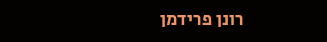רונן פרידמן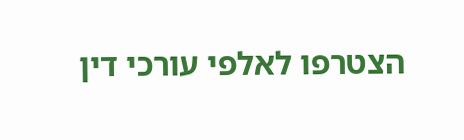הצטרפו לאלפי עורכי דין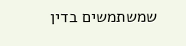שמשתמשים בדין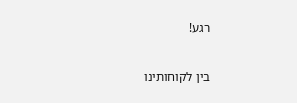רגע!

בין לקוחותינו